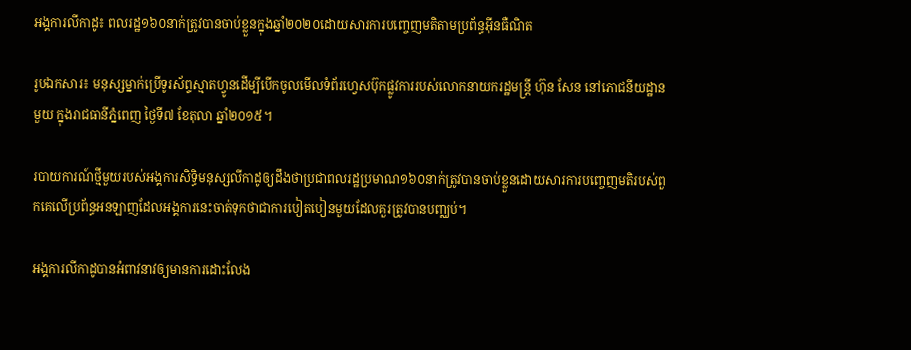អង្គការលីកាដូ៖ ពលរដ្ឋ១៦០នាក់ត្រូវបានចាប់ខ្លួនក្នុងឆ្នាំ២០២០ដោយសារការបញ្ចេញមតិតាមប្រព័ន្ធអ៊ីនធឺណិត

រូបឯកសារ៖ មនុស្សម្នាក់ប្រើទូរស័ព្ទស្មាតហ្វូនដើម្បីបើកចូលមើលទំព័រហ្វេសប៊ុកផ្លូវការរបស់លោកនាយករដ្ឋមន្ត្រី ហ៊ុន សែន នៅភោជនីយដ្ឋានមួយ ក្នុងរាជធានីភ្នំពេញ ថ្ងៃទី៧ ខែតុលា ឆ្នាំ២០១៥។

របាយការណ៍ថ្មីមួយរបស់អង្គការសិទ្ធិមនុស្សលីកាដូឲ្យដឹងថាប្រជាពលរដ្ឋប្រមាណ១៦០នាក់ត្រូវបានចាប់ខ្លួនដោយសារការបញ្ចេញមតិរបស់ពួកគេលើប្រព័ន្ធអនឡាញដែលអង្គការនេះចាត់ទុកថាជាការបៀតបៀនមួយដែលគួរត្រូវបានបញ្ឈប់។

អង្គការលីកាដូបានអំពាវនាវឲ្យមានការដោះលែង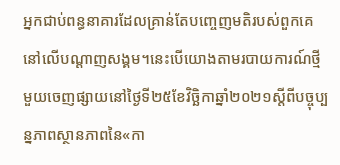អ្នកជាប់ពន្ធនាគារដែលគ្រាន់តែបញ្ចេញមតិរបស់ពួកគេនៅលើបណ្តាញសង្គម។នេះបើយោងតាមរបាយការណ៍ថ្មីមួយចេញផ្សាយនៅថ្ងៃទី២៥ខែវិច្ឆិកាឆ្នាំ២០២១ស្តីពីបច្ចុប្បន្នភាពស្ថានភាពនៃ«កា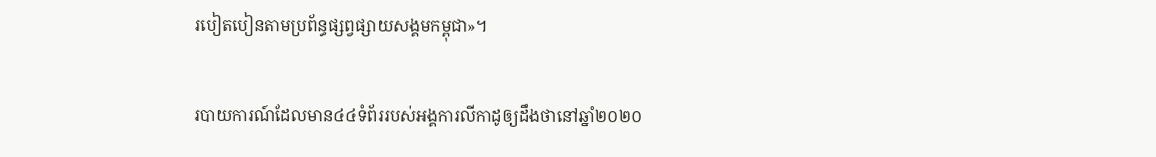របៀតបៀនតាមប្រព័ន្ធផ្សព្វផ្សាយសង្គមកម្ពុជា»។

របាយការណ៍ដែលមាន៤៤ទំព័ររបស់អង្គការលីកាដូឲ្យដឹងថានៅឆ្នាំ២០២០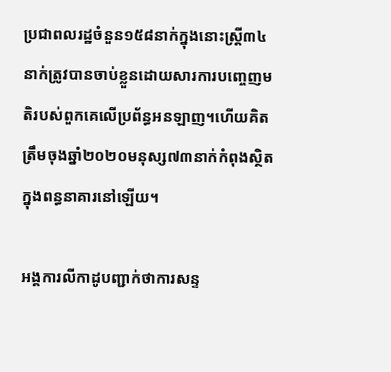ប្រជាពលរដ្ឋចំនួន១៥៨នាក់ក្នុងនោះស្រ្តី៣៤នាក់ត្រូវបានចាប់ខ្លួនដោយសារការបញ្ចេញមតិរបស់ពួកគេលើប្រព័ន្ធអនឡាញ។ហើយគិតត្រឹមចុងឆ្នាំ២០២០មនុស្ស៧៣នាក់កំពុងស្ថិតក្នុងពន្ធនាគារនៅឡើយ។

អង្គការលីកាដូបញ្ជាក់ថាការសន្ទ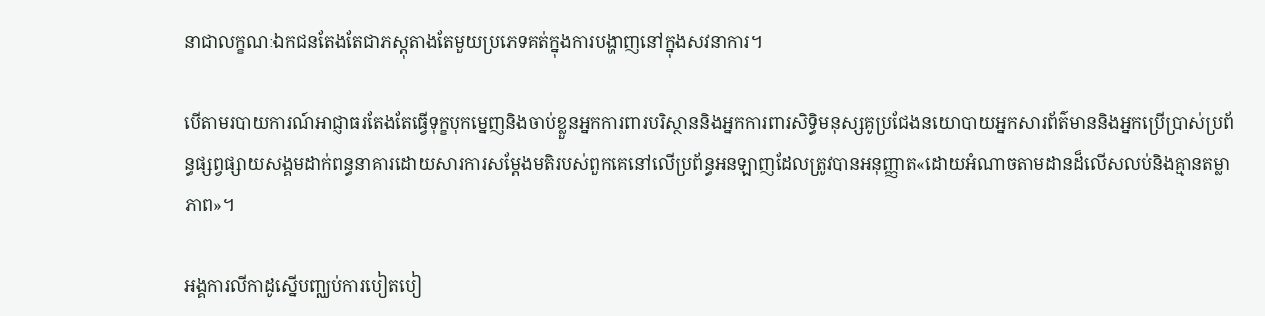នាជាលក្ខណៈឯកជនតែងតែជាភស្តុតាងតែមួយប្រភេទគត់ក្នុងការបង្ហាញនៅក្នុងសវនាការ។

បើតាមរបាយការណ៍អាជ្ញាធរតែងតែធ្វើទុក្ខបុកម្នេញនិងចាប់ខ្លួនអ្នកការពារបរិស្ថាននិងអ្នកការពារសិទ្ធិមនុស្សគូប្រជែងនយោបាយអ្នកសារព័ត៌មាននិងអ្នកប្រើប្រាស់ប្រព័ន្ធផ្សព្វផ្សាយសង្គមដាក់ពន្ធនាគារដោយសារការសម្តែងមតិរបស់ពួកគេនៅលើប្រព័ន្ធអនឡាញដែលត្រូវបានអនុញ្ញាត«ដោយអំណាចតាមដានដ៏លើសលប់និងគ្មានតម្លាភាព»។

អង្គការលីកាដូស្នើបញ្ឈប់ការបៀតបៀ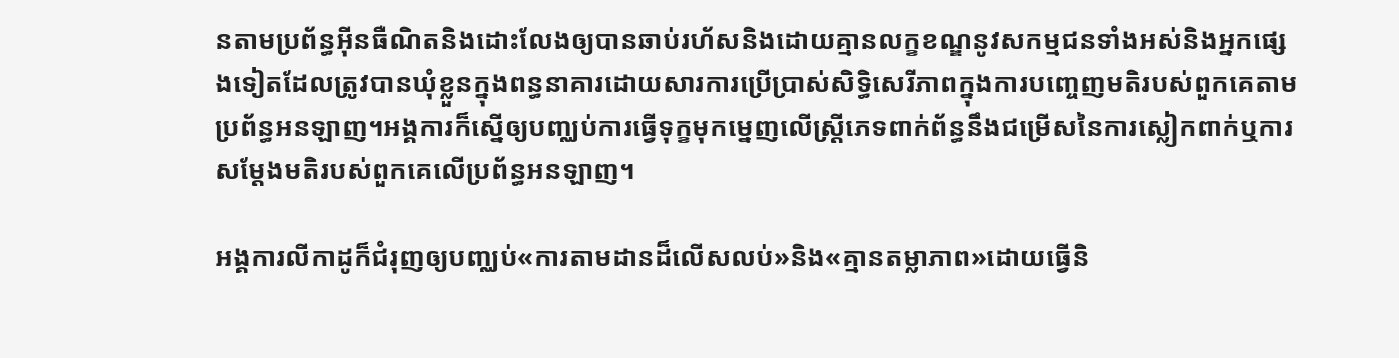នតាមប្រព័ន្ធអ៊ីនធឺណិតនិងដោះលែងឲ្យបានឆាប់រហ័សនិងដោយគ្មានលក្ខខណ្ឌនូវសកម្មជនទាំងអស់និងអ្នកផ្សេងទៀតដែលត្រូវបានឃុំខ្លួនក្នុងពន្ធនាគារដោយសារការប្រើប្រាស់សិទ្ធិសេរីភាពក្នុងការបញ្ចេញមតិរបស់ពួកគេតាមប្រព័ន្ធអនឡាញ។អង្គការក៏ស្នើឲ្យបញ្ឈប់ការធ្វើទុក្ខមុកម្នេញលើស្ត្រីភេទពាក់ព័ន្ធនឹងជម្រើសនៃការស្លៀកពាក់ឬការសម្តែងមតិរបស់ពួកគេលើប្រព័ន្ធអនឡាញ។

អង្គការលីកាដូក៏ជំរុញឲ្យបញ្ឈប់«ការតាមដានដ៏លើសលប់»និង«គ្មានតម្លាភាព»ដោយធ្វើនិ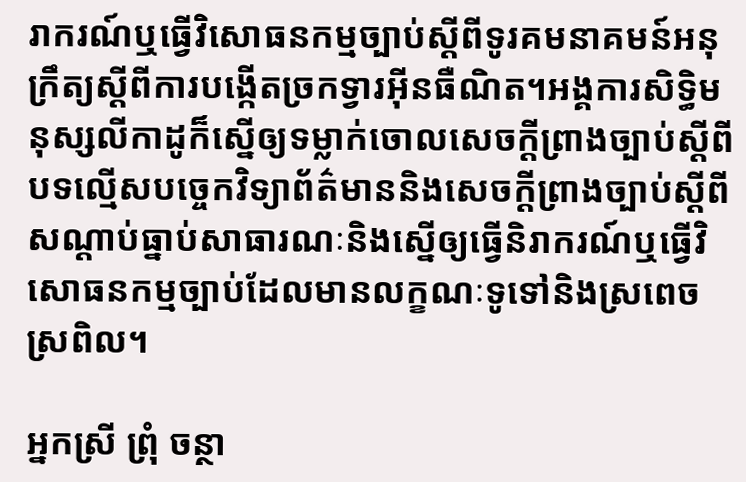រាករណ៍ឬធ្វើវិសោធនកម្មច្បាប់ស្តីពីទូរគមនាគមន៍អនុក្រឹត្យស្តីពីការបង្កើតច្រកទ្វារអ៊ីនធឺណិត។អង្គការសិទ្ធិមនុស្សលីកាដូក៏ស្នើឲ្យទម្លាក់ចោលសេចក្តីព្រាងច្បាប់ស្តីពីបទល្មើសបច្ចេកវិទ្យាព័ត៌មាននិងសេចក្តីព្រាងច្បាប់ស្តីពីសណ្តាប់ធ្នាប់សាធារណៈនិងស្នើឲ្យធ្វើនិរាករណ៍ឬធ្វើវិសោធនកម្មច្បាប់ដែលមានលក្ខណៈទូទៅនិងស្រពេចស្រពិល។

អ្នកស្រី ព្រុំ ចន្ថា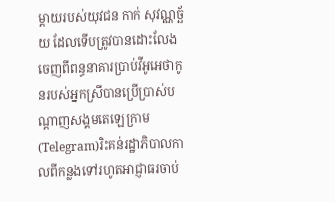ម្តាយរបស់យុវជន កាក់ សុវណ្ណច្ឆ័យ ដែលទើបត្រូវបានដោះលែងចេញពីពន្ធនាគារប្រាប់វីអូអេថាកូនរបស់អ្នកស្រីបានប្រើប្រាស់បណ្តាញសង្គមតេឡេក្រាម(Telegram)រិះគន់រដ្ឋាភិបាលកាលពីកន្លងទៅរហូតអាជ្ញាធរចាប់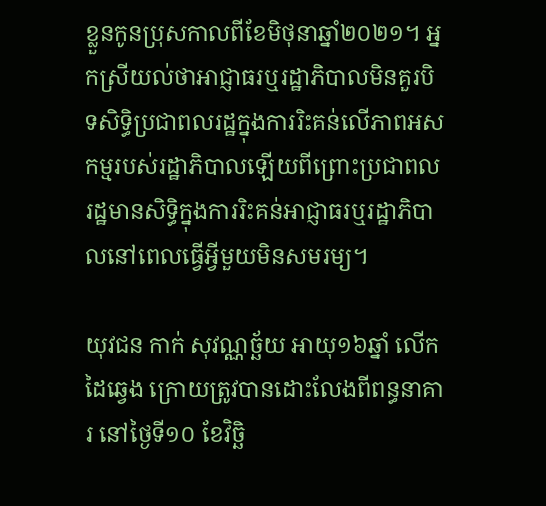ខ្លួនកូនប្រុសកាលពីខែមិថុនាឆ្នាំ២០២១។ អ្នកស្រីយល់ថាអាជ្ញាធរឬរដ្ឋាភិបាលមិនគួរបិទសិទ្ធិប្រជាពលរដ្ឋក្នុងការរិះគន់លើភាពអសកម្មរបស់រដ្ឋាភិបាលឡើយពីព្រោះប្រជាពលរដ្ឋមានសិទ្ធិក្នុងការរិះគន់អាជ្ញាធរឬរដ្ឋាភិបាលនៅពេលធ្វើអ្វីមួយមិនសមរម្យ។

យុវជន កាក់ សុវណ្ណច្ឆ័យ អាយុ១៦ឆ្នាំ លើកដៃឆ្វេង ក្រោយត្រូវបានដោះលែងពីពន្ធនាគារ នៅថ្ងៃទី១០ ខែវិច្ឆិ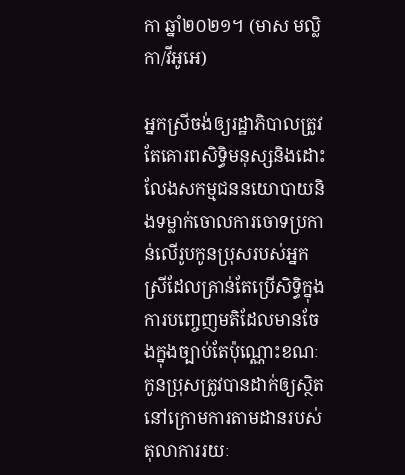កា ឆ្នាំ២០២១។ (មាស មល្លិកា/វីអូអេ)

អ្នកស្រីចង់ឲ្យរដ្ឋាភិបាលត្រូវតែគោរពសិទ្ធិមនុស្សនិងដោះលែងសកម្មជននយោបាយនិងទម្លាក់ចោលការចោទប្រកាន់លើរូបកូនប្រុសរបស់អ្នកស្រីដែលគ្រាន់តែប្រើសិទ្ធិក្នុងការបញ្ចេញមតិដែលមានចែងក្នុងច្បាប់តែប៉ុណ្ណោះខណៈកូនប្រុសត្រូវបានដាក់ឲ្យស្ថិតនៅក្រោមការតាមដានរបស់តុលាការរយៈ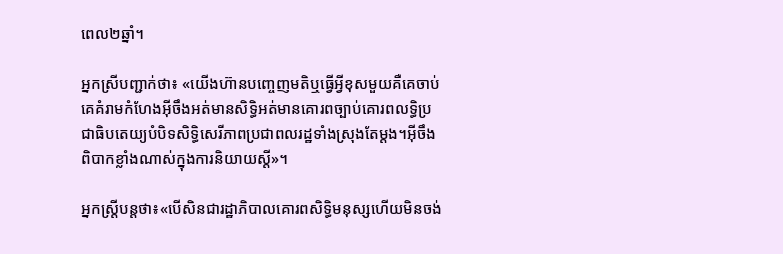ពេល២ឆ្នាំ។

អ្នកស្រីបញ្ជាក់ថា៖ «យើងហ៊ានបញ្ចេញមតិឬធ្វើអ្វីខុសមួយគឺគេចាប់គេគំរាមកំហែងអ៊ីចឹងអត់មានសិទ្ធិអត់មានគោរពច្បាប់គោរពលទ្ធិប្រជាធិបតេយ្យបំបិទសិទ្ធិសេរីភាពប្រជាពលរដ្ឋទាំងស្រុងតែម្តង។អ៊ីចឹងពិបាកខ្លាំងណាស់ក្នុងការនិយាយស្តី»។

អ្នកស្ត្រីបន្តថា៖«បើសិនជារដ្ឋាភិបាលគោរពសិទ្ធិមនុស្សហើយមិនចង់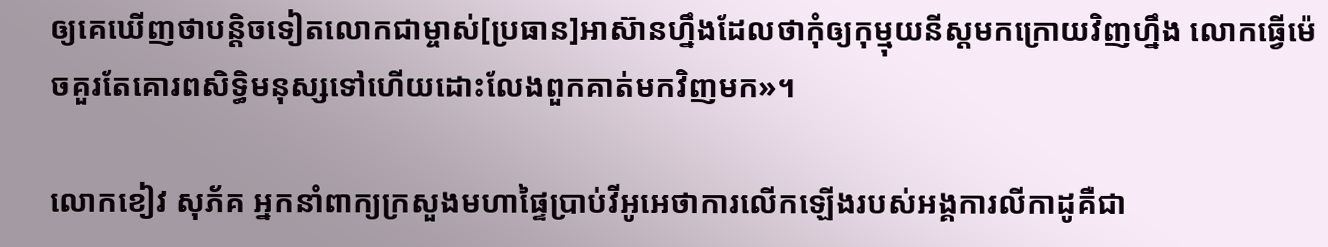ឲ្យគេឃើញថាបន្តិចទៀតលោកជាម្ចាស់[ប្រធាន]អាស៊ានហ្នឹងដែលថាកុំឲ្យកុម្មុយនីស្តមកក្រោយវិញហ្នឹង លោកធ្វើម៉េចគួរតែគោរពសិទ្ធិមនុស្សទៅហើយដោះលែងពួកគាត់មកវិញមក»។

លោកខៀវ សុភ័គ អ្នកនាំពាក្យក្រសួងមហាផ្ទៃប្រាប់វីអូអេថាការលើកឡើងរបស់អង្គការលីកាដូគឺជា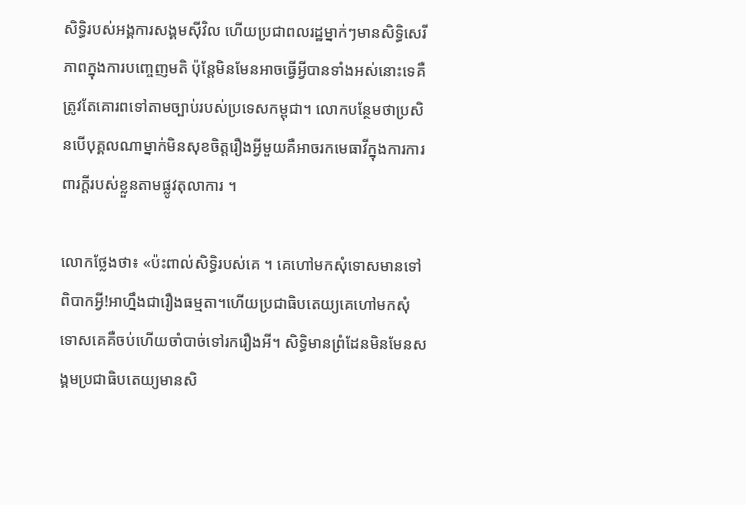សិទ្ធិរបស់អង្គការសង្គមស៊ីវិល ហើយប្រជាពលរដ្ឋម្នាក់ៗមានសិទ្ធិសេរីភាពក្នុងការបញ្ចេញមតិ ប៉ុន្តែមិនមែនអាចធ្វើអ្វីបានទាំងអស់នោះទេគឺត្រូវតែគោរពទៅតាមច្បាប់របស់ប្រទេសកម្ពុជា។ លោកបន្ថែមថាប្រសិនបើបុគ្គលណាម្នាក់មិនសុខចិត្តរឿងអ្វីមួយគឺអាចរកមេធាវីក្នុងការការពារក្តីរបស់ខ្លួនតាមផ្លូវតុលាការ ។

លោកថ្លែងថា៖ «ប៉ះពាល់សិទ្ធិរបស់គេ ។ គេហៅមកសុំទោសមានទៅពិបាកអ្វី!អាហ្នឹងជារឿងធម្មតា។ហើយប្រជាធិបតេយ្យគេហៅមកសុំទោសគេគឺចប់ហើយចាំបាច់ទៅរករឿងអី។ សិទ្ធិមានព្រំដែនមិនមែនសង្គមប្រជាធិបតេយ្យមានសិ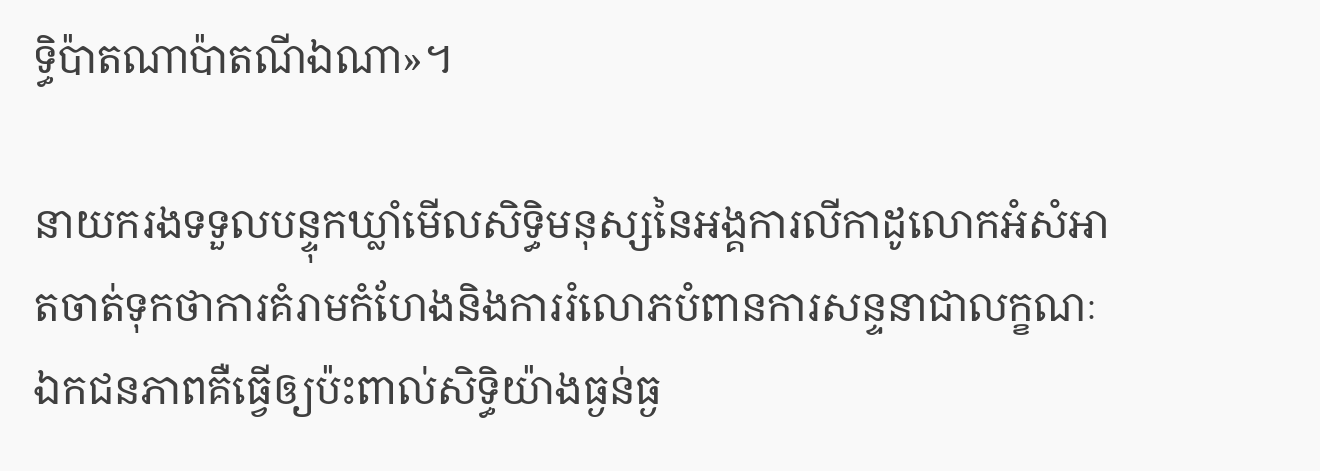ទ្ធិប៉ាតណាប៉ាតណីឯណា»។

នាយករងទទួលបន្ទុកឃ្លាំមើលសិទ្ធិមនុស្សនៃអង្គការលីកាដូលោកអំសំអាតចាត់ទុកថាការគំរាមកំហែងនិងការរំលោភបំពានការសន្ទនាជាលក្ខណៈឯកជនភាពគឺធ្វើឲ្យប៉ះពាល់សិទ្ធិយ៉ាងធ្ងន់ធ្ង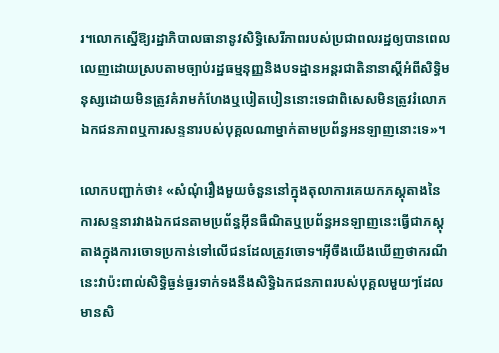រ។លោកស្នើឱ្យរដ្ឋាភិបាលធានានូវសិទ្ធិសេរីភាពរបស់ប្រជាពលរដ្ឋឲ្យបានពេលលេញដោយស្របតាមច្បាប់រដ្ឋធម្មនុញ្ញនិងបទដ្ឋានអន្តរជាតិនានាស្តីអំពីសិទ្ធិមនុស្សដោយមិនត្រូវគំរាមកំហែងឬបៀតបៀននោះទេជាពិសេសមិនត្រូវរំលោភឯកជនភាពឬការសន្ទនារបស់បុគ្គលណាម្នាក់តាមប្រព័ន្ធអនឡាញនោះទេ»។

លោកបញ្ជាក់ថា៖ «សំណុំរឿងមួយចំនួននៅក្នុងតុលាការគេយកភស្តុតាងនៃការសន្ទនារវាងឯកជនតាមប្រព័ន្ធអ៊ីនធឺណិតឬប្រព័ន្ធអនឡាញនេះធ្វើជាភស្តុតាងក្នុងការចោទប្រកាន់ទៅលើជនដែលត្រូវចោទ។អ៊ីចឹងយើងឃើញថាករណីនេះវាប៉ះពាល់សិទ្ធិធ្ងន់ធ្ងរទាក់ទងនឹងសិទ្ធិឯកជនភាពរបស់បុគ្គលមួយៗដែលមានសិ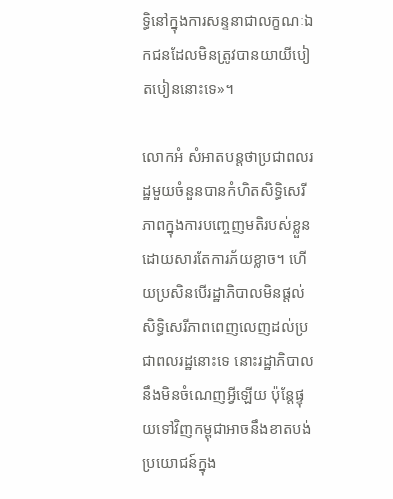ទ្ធិនៅក្នុងការសន្ទនាជាលក្ខណៈឯកជនដែលមិនត្រូវបានយាយីបៀតបៀននោះទេ»។

លោកអំ សំអាតបន្តថាប្រជាពលរដ្ឋមួយចំនួនបានកំហិតសិទ្ធិសេរីភាពក្នុងការបញ្ចេញមតិរបស់ខ្លួនដោយសារតែការភ័យខ្លាច។ ហើយប្រសិនបើរដ្ឋាភិបាលមិនផ្តល់សិទ្ធិសេរីភាពពេញលេញដល់ប្រជាពលរដ្ឋនោះទេ នោះរដ្ឋាភិបាលនឹងមិនចំណេញអ្វីឡើយ ប៉ុន្តែផ្ទុយទៅវិញកម្ពុជាអាចនឹងខាតបង់ប្រយោជន៍ក្នុង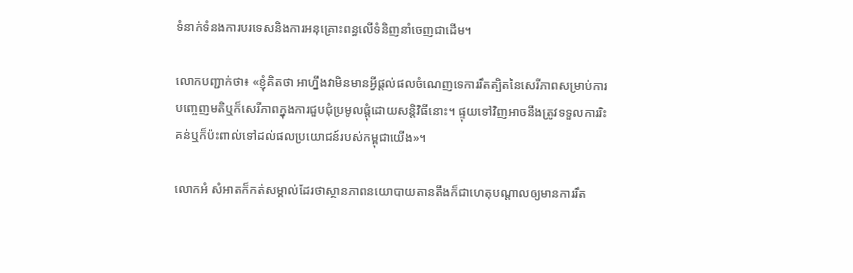ទំនាក់ទំនងការបរទេសនិងការអនុគ្រោះពន្ធលើទំនិញនាំចេញជាដើម។

លោកបញ្ជាក់ថា៖ «ខ្ញុំគិតថា អាហ្នឹងវាមិនមានអ្វីផ្តល់ផលចំណេញទេការរឹតត្បិតនៃសេរីភាពសម្រាប់ការបញ្ចេញមតិឬក៏សេរីភាពក្នុងការជួបជុំប្រមូលផ្តុំដោយសន្តិវិធីនោះ។ ផ្ទុយទៅវិញអាចនឹងត្រូវទទួលការរិះគន់ឬក៏ប៉ះពាល់ទៅដល់ផលប្រយោជន៍របស់កម្ពុជាយើង»។

លោកអំ សំអាតក៏កត់សម្គាល់ដែរថាស្ថានភាពនយោបាយតានតឹងក៏ជាហេតុបណ្តាលឲ្យមានការរឹត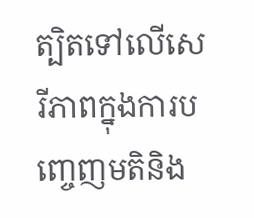ត្បិតទៅលើសេរីភាពក្នុងការបញ្ចេញមតិនិង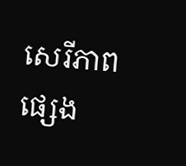សេរីភាពផ្សេង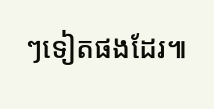ៗទៀតផងដែរ៕